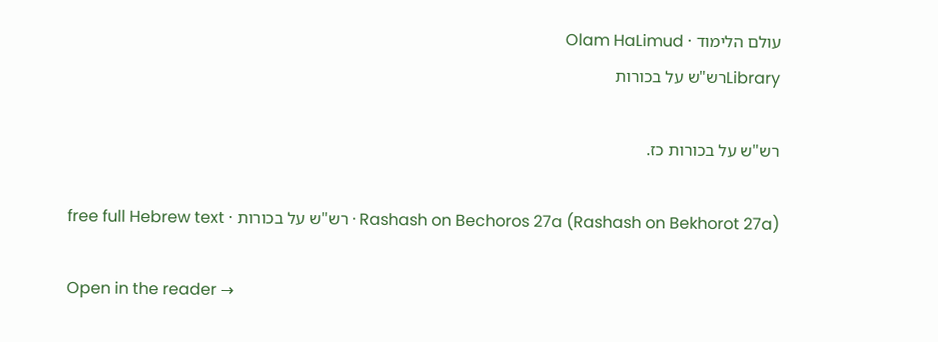עולם הלימוד · Olam HaLimud
Libraryרש"ש על בכורות

רש"ש על בכורות כז.

Rashash on Bechoros 27a (Rashash on Bekhorot 27a) · רש"ש על בכורות · free full Hebrew text

Open in the reader →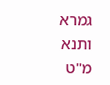גמרא ותנא מ"ט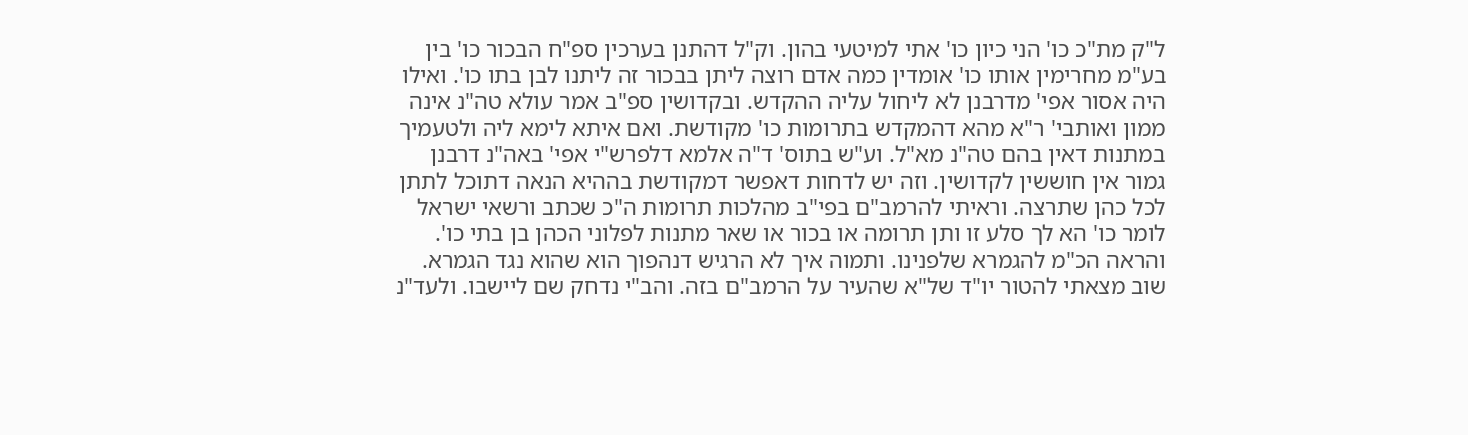ל"ק מת"כ כו' הני כיון כו' אתי למיטעי בהון. וק"ל דהתנן בערכין ספ"ח הבכור כו' בין בע"מ מחרימין אותו כו' אומדין כמה אדם רוצה ליתן בבכור זה ליתנו לבן בתו כו'. ואילו היה אסור אפי' מדרבנן לא ליחול עליה ההקדש. ובקדושין ספ"ב אמר עולא טה"נ אינה ממון ואותבי' ר"א מהא דהמקדש בתרומות כו' מקודשת. ואם איתא לימא ליה ולטעמיך במתנות דאין בהם טה"נ מא"ל. וע"ש בתוס' ד"ה אלמא דלפרש"י אפי' באה"נ דרבנן גמור אין חוששין לקדושין. וזה יש לדחות דאפשר דמקודשת בההיא הנאה דתוכל לתתן לכל כהן שתרצה. וראיתי להרמב"ם בפי"ב מהלכות תרומות ה"כ שכתב ורשאי ישראל לומר כו' הא לך סלע זו ותן תרומה או בכור או שאר מתנות לפלוני הכהן בן בתי כו'. והראה הכ"מ להגמרא שלפנינו. ותמוה איך לא הרגיש דנהפוך הוא שהוא נגד הגמרא. שוב מצאתי להטור יו"ד של"א שהעיר על הרמב"ם בזה. והב"י נדחק שם ליישבו. ולעד"נ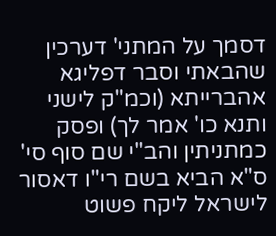דסמך על המתני' דערכין שהבאתי וסבר דפליגא אהברייתא (וכמ"ק לישני ותנא כו' אמר לך) ופסק כמתניתין והב"י שם סוף סי' ס"א הביא בשם רי"ו דאסור לישראל ליקח פשוט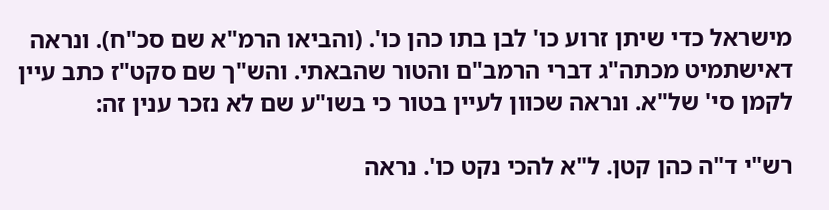מישראל כדי שיתן זרוע כו' לבן בתו כהן כו'. (והביאו הרמ"א שם סכ"ח). ונראה דאישתמיט מכתה"ג דברי הרמב"ם והטור שהבאתי. והש"ך שם סקט"ז כתב עיין לקמן סי' של"א. ונראה שכוון לעיין בטור כי בשו"ע שם לא נזכר ענין זה:

רש"י ד"ה כהן קטן. ל"א להכי נקט כו'. נראה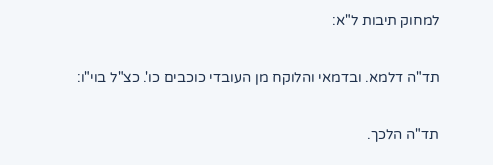למחוק תיבות ל"א:

תד"ה דלמא. ובדמאי והלוקח מן העובדי כוכבים כו'. כצ"ל בוי"ו:

תד"ה הלכך.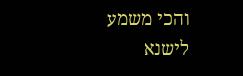והכי משמע לישנא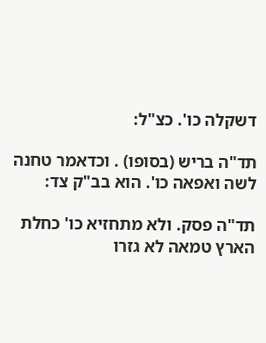דשקלה כו'. כצ"ל:

תד"ה בריש (בסופו) . וכדאמר טחנה לשה ואפאה כו'. הוא בב"ק צד:

תד"ה פסק. ולא מתחזיא כו' כחלת הארץ טמאה לא גזרו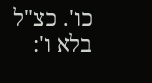כו'. כצ"ל בלא ו':